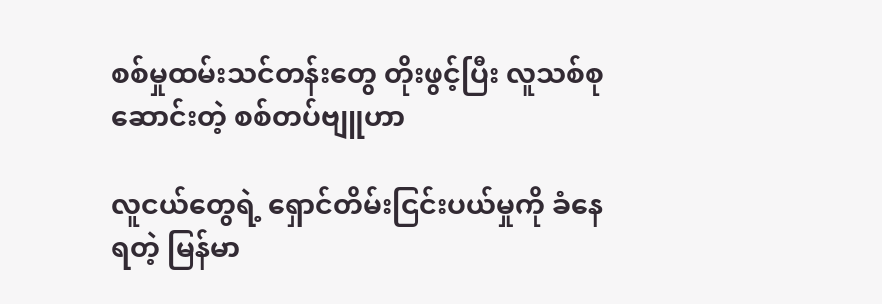စစ်မှုထမ်းသင်တန်းတွေ တိုးဖွင့်ပြီး လူသစ်စုဆောင်းတဲ့ စစ်တပ်ဗျူဟာ

လူငယ်တွေရဲ့ ရှောင်တိမ်းငြင်းပယ်မှုကို ခံနေရတဲ့ မြန်မာ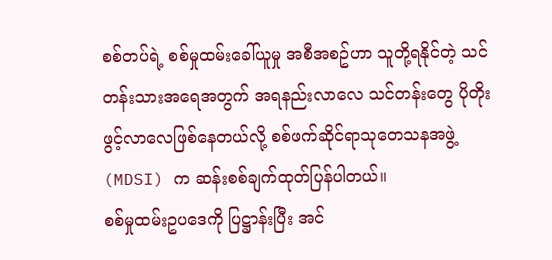စစ်တပ်ရဲ့ စစ်မှုထမ်းခေါ်ယူမှု အစီအစဥ်ဟာ သူတို့ရနိုင်တဲ့ သင်တန်းသားအရေအတွက် အရနည်းလာလေ သင်တန်းတွေ ပိုတိုးဖွင့်လာလေဖြစ်နေတယ်လို့ စစ်ဖက်ဆိုင်ရာသုတေသနအဖွဲ့ (MDSI) က ဆန်းစစ်ချက်ထုတ်ပြန်ပါတယ်။
စစ်မှုထမ်းဥပဒေကို ပြဋ္ဌာန်းပြီး အင်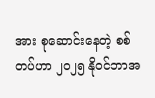အား စုဆောင်းနေတဲ့ စစ်တပ်ဟာ ၂၀၂၅ နိုဝင်ဘာအ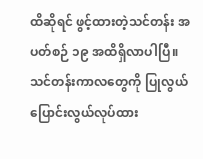ထိဆိုရင် ဖွင့်ထားတဲ့သင်တန်း အပတ်စဉ် ၁၉ အထိရှိလာပါပြီ။
သင်တန်းကာလတွေကို ပြုလွယ်ပြောင်းလွယ်လုပ်ထား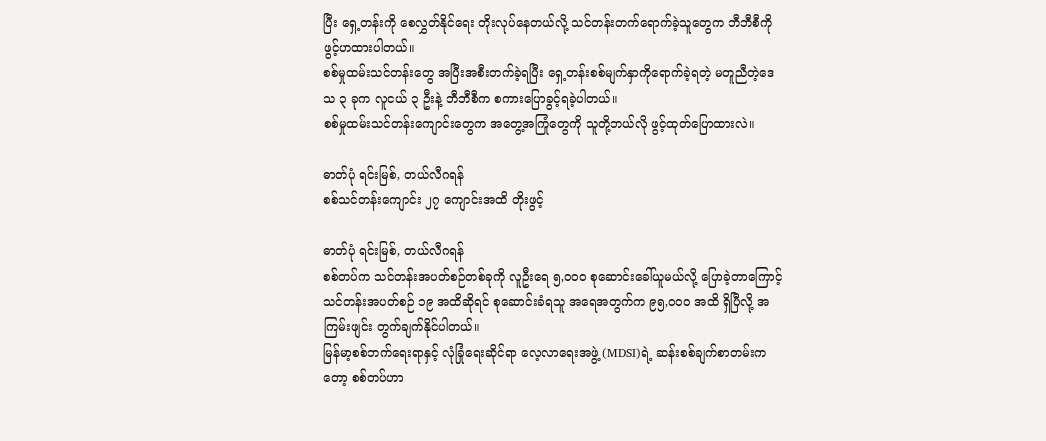ပြီး ရှေ့တန်းကို စေလွှတ်နိုင်ရေး တိုးလုပ်နေတယ်လို့ သင်တန်းတက်ရောက်ခဲ့သူတွေက ဘီဘီစီကို ဖွင့်ဟထားပါတယ်။
စစ်မှုထမ်းသင်တန်းတွေ အပြီးအစီးတက်ခဲ့ရပြီး ရှေ့တန်းစစ်မျက်နှာကိုရောက်ခဲ့ရတဲ့ မတူညီတဲ့ဒေသ ၃ ခုက လူငယ် ၃ ဦးနဲ့ ဘီဘီစီက စကားပြောခွင့်ရခဲ့ပါတယ်။
စစ်မှုထမ်းသင်တန်းကျောင်းတွေက အတွေ့အကြုံတွေကို သူတို့ဘယ်လို ဖွင့်ထုတ်ပြောထားလဲ။

ဓာတ်ပုံ ရင်းမြစ်, တယ်လီဂရန်
စစ်သင်တန်းကျောင်း ၂၇ ကျောင်းအထိ တိုးဖွင့်

ဓာတ်ပုံ ရင်းမြစ်, တယ်လီဂရန်
စစ်တပ်က သင်တန်းအပတ်စဉ်တစ်ခုကို လူဦးရေ ၅,၀၀၀ စုဆောင်းခေါ်ယူမယ်လို့ ပြောခဲ့တာကြောင့် သင်တန်းအပတ်စဉ် ၁၉ အထိဆိုရင် စုဆောင်းခံရသူ အရေအတွက်က ၉၅,၀၀၀ အထိ ရှိပြီလို့ အကြမ်းဖျင်း တွက်ချက်နိုင်ပါတယ်။
မြန်မာ့စစ်ဘက်ရေးရာနှင့် လုံခြုံရေးဆိုင်ရာ လေ့လာရေးအဖွဲ့ (MDSI)ရဲ့ ဆန်းစစ်ချက်စာတမ်းကတော့ စစ်တပ်ဟာ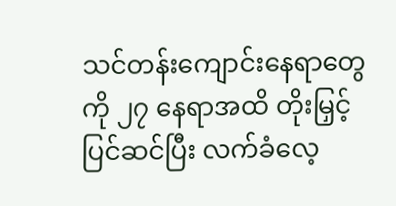သင်တန်းကျောင်းနေရာတွေကို ၂၇ နေရာအထိ တိုးမြှင့်ပြင်ဆင်ပြီး လက်ခံလေ့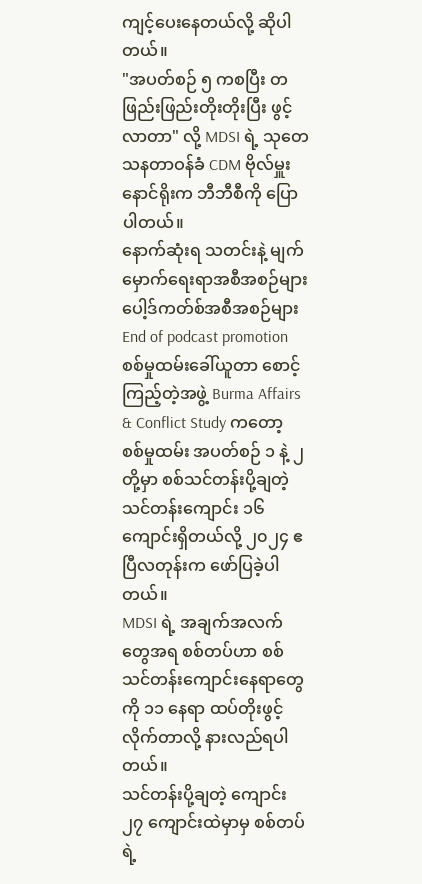ကျင့်ပေးနေတယ်လို့ ဆိုပါတယ်။
"အပတ်စဉ် ၅ ကစပြီး တဖြည်းဖြည်းတိုးတိုးပြီး ဖွင့်လာတာ" လို့ MDSI ရဲ့ သုတေသနတာဝန်ခံ CDM ဗိုလ်မှူးနောင်ရိုးက ဘီဘီစီကို ပြောပါတယ်။
နောက်ဆုံးရ သတင်းနဲ့ မျက်မှောက်ရေးရာအစီအစဉ်များ
ပေါ့ဒ်ကတ်စ်အစီအစဉ်များ
End of podcast promotion
စစ်မှုထမ်းခေါ်ယူတာ စောင့်ကြည့်တဲ့အဖွဲ့ Burma Affairs & Conflict Study ကတော့ စစ်မှုထမ်း အပတ်စဉ် ၁ နဲ့ ၂ တို့မှာ စစ်သင်တန်းပို့ချတဲ့ သင်တန်းကျောင်း ၁၆ ကျောင်းရှိတယ်လို့ ၂၀၂၄ ဧပြီလတုန်းက ဖော်ပြခဲ့ပါတယ်။
MDSI ရဲ့ အချက်အလက်တွေအရ စစ်တပ်ဟာ စစ်သင်တန်းကျောင်းနေရာတွေကို ၁၁ နေရာ ထပ်တိုးဖွင့်လိုက်တာလို့ နားလည်ရပါတယ်။
သင်တန်းပို့ချတဲ့ ကျောင်း ၂၇ ကျောင်းထဲမှာမှ စစ်တပ်ရဲ့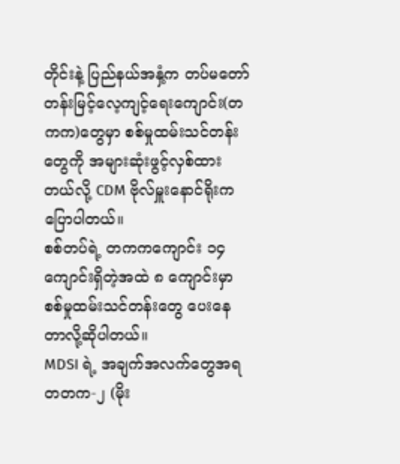တိုင်းနဲ့ ပြည်နယ်အနှံ့က တပ်မတော်တန်းမြင့်လေ့ကျင့်ရေးကျောင်း(တကက)တွေမှာ စစ်မှုထမ်းသင်တန်းတွေကို အများဆုံးဖွင့်လှစ်ထားတယ်လို့ CDM ဗိုလ်မှူးနောင်ရိုးက ပြောပါတယ်။
စစ်တပ်ရဲ့ တကကကျောင်း ၁၄ ကျောင်းရှိတဲ့အထဲ ၈ ကျောင်းမှာ စစ်မှုထမ်းသင်တန်းတွေ ပေးနေတာလို့ဆိုပါတယ်။
MDSI ရဲ့ အချက်အလက်တွေအရ တတက-၂ (မိုး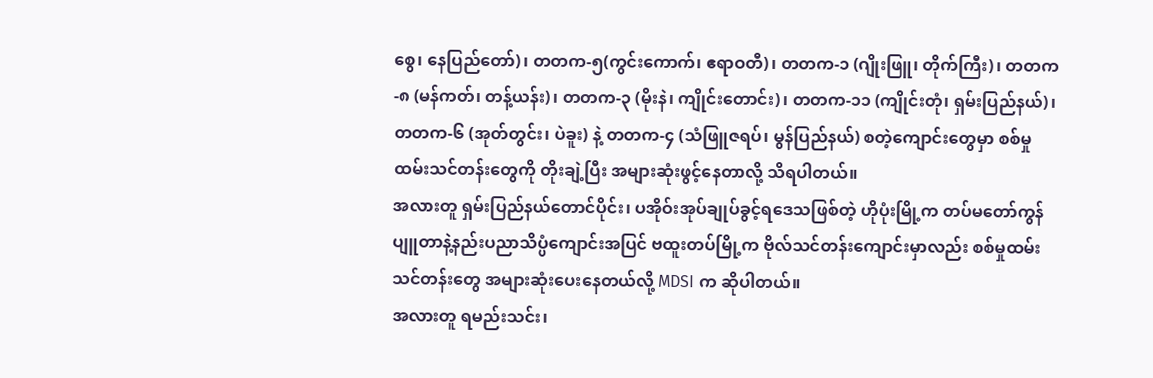စွေ၊ နေပြည်တော်)၊ တတက-၅(ကွင်းကောက်၊ ဧရာဝတီ)၊ တတက-၁ (ဂျိုးဖြူ၊ တိုက်ကြီး)၊ တတက-၈ (မန်ကတ်၊ တန့်ယန်း)၊ တတက-၃ (မိုးနဲ၊ ကျိုင်းတောင်း)၊ တတက-၁၁ (ကျိုင်းတုံ၊ ရှမ်းပြည်နယ်)၊ တတက-၆ (အုတ်တွင်း၊ ပဲခူး) နဲ့ တတက-၄ (သံဖြူဇရပ်၊ မွန်ပြည်နယ်) စတဲ့ကျောင်းတွေမှာ စစ်မှုထမ်းသင်တန်းတွေကို တိုးချဲ့ပြီး အများဆုံးဖွင့်နေတာလို့ သိရပါတယ်။
အလားတူ ရှမ်းပြည်နယ်တောင်ပိုင်း၊ ပအိုဝ်းအုပ်ချုပ်ခွင့်ရဒေသဖြစ်တဲ့ ဟိုပုံးမြို့က တပ်မတော်ကွန်ပျူတာနဲ့နည်းပညာသိပ္ပံကျောင်းအပြင် ဗထူးတပ်မြို့က ဗိုလ်သင်တန်းကျောင်းမှာလည်း စစ်မှုထမ်းသင်တန်းတွေ အများဆုံးပေးနေတယ်လို့ MDSI က ဆိုပါတယ်။
အလားတူ ရမည်းသင်း၊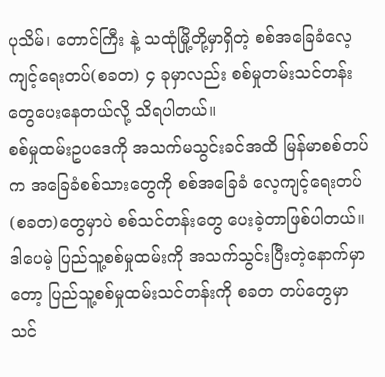ပုသိမ်၊ တောင်ကြီး နဲ့ သထုံမြို့တို့မှာရှိတဲ့ စစ်အခြေခံလေ့ကျင့်ရေးတပ်(စခတ) ၄ ခုမှာလည်း စစ်မှုတမ်းသင်တန်းတွေပေးနေတယ်လို့ သိရပါတယ်။
စစ်မှုထမ်းဥပဒေကို အသက်မသွင်းခင်အထိ မြန်မာစစ်တပ်က အခြေခံစစ်သားတွေကို စစ်အခြေခံ လေ့ကျင့်ရေးတပ်(စခတ)တွေမှာပဲ စစ်သင်တန်းတွေ ပေးခဲ့တာဖြစ်ပါတယ်။
ဒါပေမဲ့ ပြည်သူ့စစ်မှုထမ်းကို အသက်သွင်းပြီးတဲ့နောက်မှာတော့ ပြည်သူ့စစ်မှုထမ်းသင်တန်းကို စခတ တပ်တွေမှာ သင်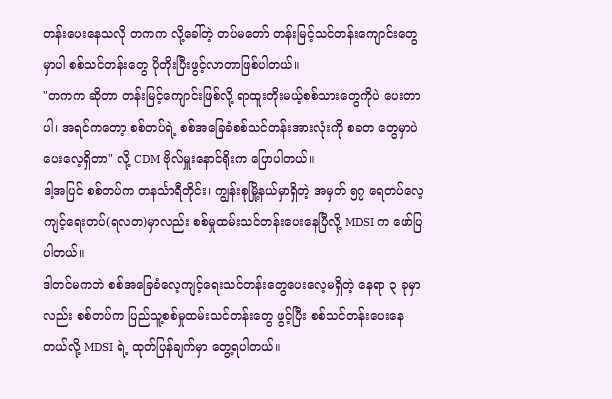တန်းပေးနေသလို တကက လို့ခေါ်တဲ့ တပ်မတော် တန်းမြင့်သင်တန်းကျောင်းတွေမှာပါ စစ်သင်တန်းတွေ ပိုတိုးပြီးဖွင့်လာတာဖြစ်ပါတယ်။
"တကက ဆိုတာ တန်းမြင့်ကျောင်းဖြစ်လို့ ရာထူးတိုးမယ့်စစ်သားတွေကိုပဲ ပေးတာပါ၊ အရင်ကတော့ စစ်တပ်ရဲ့ စစ်အခြေခံစစ်သင်တန်းအားလုံးကို စခတ တွေမှာပဲ ပေးလေ့ရှိတာ" လို့ CDM ဗိုလ်မှူးနောင်ရိုးက ပြောပါတယ်။
ဒါ့အပြင် စစ်တပ်က တနင်္သာရီတိုင်း၊ ကျွန်းစုမြို့နယ်မှာရှိတဲ့ အမှတ် ၅၇ ရေတပ်လေ့ကျင့်ရေးတပ်(ရလတ)မှာလည်း စစ်မှုထမ်းသင်တန်းပေးနေပြီလို့ MDSI က ဖော်ပြပါတယ်။
ဒါတင်မကဘဲ စစ်အခြေခံလေ့ကျင့်ရေးသင်တန်းတွေပေးလေ့မရှိတဲ့ နေရာ ၃ ခုမှာလည်း စစ်တပ်က ပြည်သူ့စစ်မှုထမ်းသင်တန်းတွေ ဖွင့်ပြီး စစ်သင်တန်းပေးနေတယ်လို့ MDSI ရဲ့ ထုတ်ပြန်ချက်မှာ တွေ့ရပါတယ်။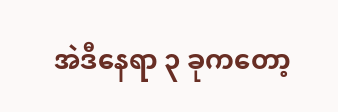အဲဒီနေရာ ၃ ခုကတော့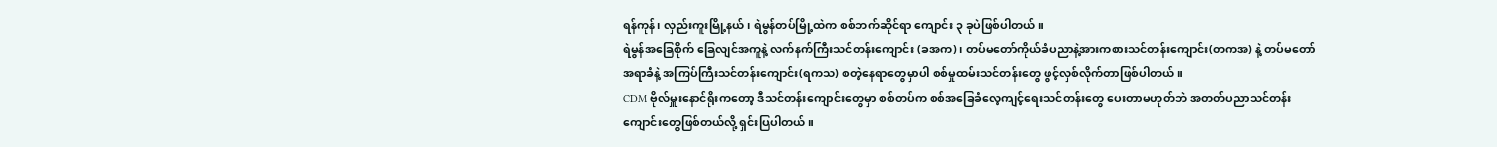ရန်ကုန်၊ လှည်းကူးမြို့နယ်၊ ရဲမွန်တပ်မြို့ထဲက စစ်ဘက်ဆိုင်ရာ ကျောင်း ၃ ခုပဲဖြစ်ပါတယ်။
ရဲမွန်အခြေစိုက် ခြေလျင်အကူနဲ့ လက်နက်ကြီးသင်တန်းကျောင်း (ခအက)၊ တပ်မတော်ကိုယ်ခံပညာနဲ့အားကစားသင်တန်းကျောင်း(တကအ) နဲ့ တပ်မတော် အရာခံနဲ့ အကြပ်ကြီးသင်တန်းကျောင်း(ရကသ) စတဲ့နေရာတွေမှာပါ စစ်မှုထမ်းသင်တန်းတွေ ဖွင့်လှစ်လိုက်တာဖြစ်ပါတယ်။
CDM ဗိုလ်မှူးနောင်ရိုးကတော့ ဒီသင်တန်းကျောင်းတွေမှာ စစ်တပ်က စစ်အခြေခံလေ့ကျင့်ရေးသင်တန်းတွေ ပေးတာမဟုတ်ဘဲ အတတ်ပညာသင်တန်းကျောင်းတွေဖြစ်တယ်လို့ ရှင်းပြပါတယ်။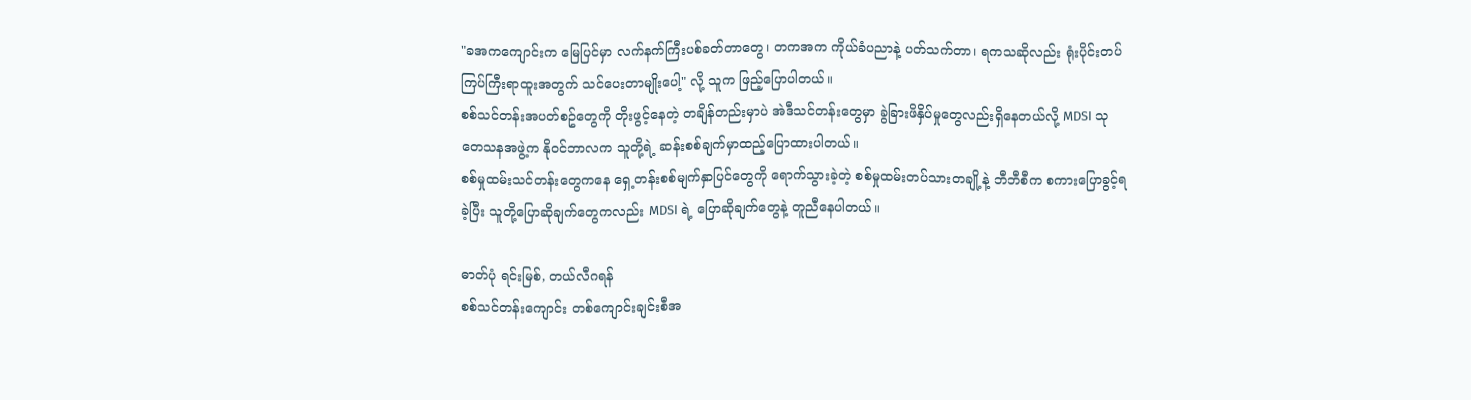"ခအကကျောင်းက မြေပြင်မှာ လက်နက်ကြီးပစ်ခတ်တာတွေ၊ တကအက ကိုယ်ခံပညာနဲ့ ပတ်သက်တာ၊ ရကသဆိုလည်း ရုံးပိုင်းတပ်ကြပ်ကြီးရာထူးအတွက် သင်ပေးတာမျိုးပေါ့" လို့ သူက ဖြည့်ပြောပါတယ်။
စစ်သင်တန်းအပတ်စဥ်တွေကို တိုးဖွင့်နေတဲ့ တချိန်တည်းမှာပဲ အဲဒီသင်တန်းတွေမှာ ခွဲခြားဖိနှိပ်မှုတွေလည်းရှိနေတယ်လို့ MDSI သုတေသနအဖွဲ့က နိုဝင်ဘာလက သူတို့ရဲ့ ဆန်းစစ်ချက်မှာထည့်ပြောထားပါတယ်။
စစ်မှုထမ်းသင်တန်းတွေကနေ ရှေ့တန်းစစ်မျက်နှာပြင်တွေကို ရောက်သွားခဲ့တဲ့ စစ်မှုထမ်းတပ်သားတချို့နဲ့ ဘီဘီစီက စကားပြောခွင့်ရခဲ့ပြီး သူတို့ပြောဆိုချက်တွေကလည်း MDSI ရဲ့ ပြောဆိုချက်တွေနဲ့ တူညီနေပါတယ်။

ဓာတ်ပုံ ရင်းမြစ်, တယ်လီဂရန်
စစ်သင်တန်းကျောင်း တစ်ကျောင်းချင်းစီအ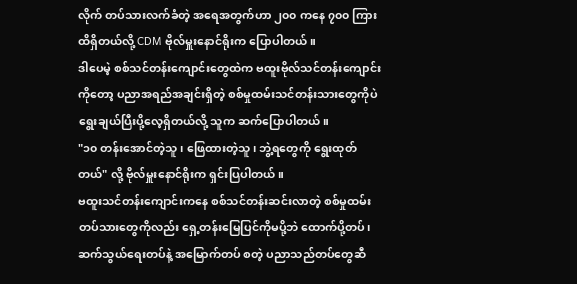လိုက် တပ်သားလက်ခံတဲ့ အရေအတွက်ဟာ ၂၀၀ ကနေ ၇၀၀ ကြားထိရှိတယ်လို့ CDM ဗိုလ်မှူးနောင်ရိုးက ပြောပါတယ်။
ဒါပေမဲ့ စစ်သင်တန်းကျောင်းတွေထဲက ဗထူးဗိုလ်သင်တန်းကျောင်းကိုတော့ ပညာအရည်အချင်းရှိတဲ့ စစ်မှုထမ်းသင်တန်းသားတွေကိုပဲ ရွေးချယ်ပြီးပို့လေ့ရှိတယ်လို့ သူက ဆက်ပြောပါတယ်။
"၁၀ တန်းအောင်တဲ့သူ၊ ဖြေထားတဲ့သူ၊ ဘွဲ့ရတွေကို ရွေးထုတ်တယ်" လို့ ဗိုလ်မှူးနောင်ရိုးက ရှင်းပြပါတယ်။
ဗထူးသင်တန်းကျောင်းကနေ စစ်သင်တန်းဆင်းလာတဲ့ စစ်မှုထမ်းတပ်သားတွေကိုလည်း ရှေ့တန်းမြေပြင်ကိုမပို့ဘဲ ထောက်ပို့တပ်၊ ဆက်သွယ်ရေးတပ်နဲ့ အမြောက်တပ် စတဲ့ ပညာသည်တပ်တွေဆီ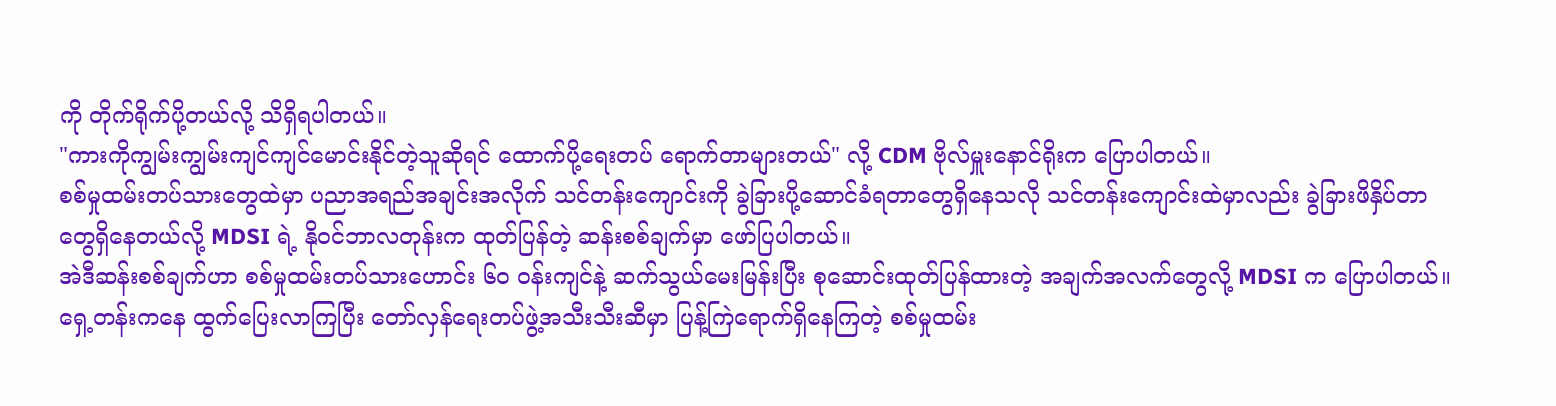ကို တိုက်ရိုက်ပို့တယ်လို့ သိရှိရပါတယ်။
"ကားကိုကျွမ်းကျွမ်းကျင်ကျင်မောင်းနိုင်တဲ့သူဆိုရင် ထောက်ပို့ရေးတပ် ရောက်တာများတယ်" လို့ CDM ဗိုလ်မှူးနောင်ရိုးက ပြောပါတယ်။
စစ်မှုထမ်းတပ်သားတွေထဲမှာ ပညာအရည်အချင်းအလိုက် သင်တန်းကျောင်းကို ခွဲခြားပို့ဆောင်ခံရတာတွေရှိနေသလို သင်တန်းကျောင်းထဲမှာလည်း ခွဲခြားဖိနှိပ်တာတွေရှိနေတယ်လို့ MDSI ရဲ့ နိုဝင်ဘာလတုန်းက ထုတ်ပြန်တဲ့ ဆန်းစစ်ချက်မှာ ဖော်ပြပါတယ်။
အဲဒီဆန်းစစ်ချက်ဟာ စစ်မှုထမ်းတပ်သားဟောင်း ၆၀ ဝန်းကျင်နဲ့ ဆက်သွယ်မေးမြန်းပြီး စုဆောင်းထုတ်ပြန်ထားတဲ့ အချက်အလက်တွေလို့ MDSI က ပြောပါတယ်။
ရှေ့တန်းကနေ ထွက်ပြေးလာကြပြီး တော်လှန်ရေးတပ်ဖွဲ့အသီးသီးဆီမှာ ပြန့်ကြဲရောက်ရှိနေကြတဲ့ စစ်မှုထမ်း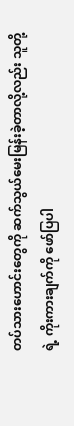တပ်သားဟောင်းတွေကို ဆက်သွယ်မေးမြန်းခဲ့တာလို့လည်း သူတို့ရဲ့ ကိုးကားချက်ကို ဖော်ပြပါ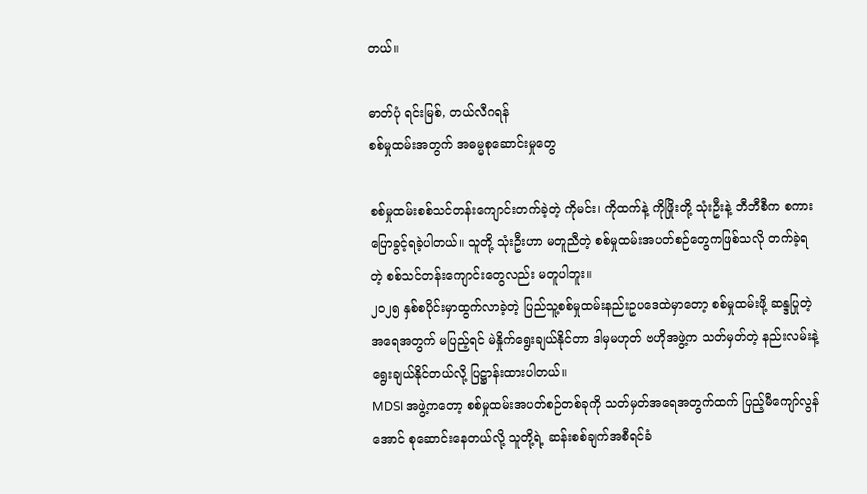တယ်။

ဓာတ်ပုံ ရင်းမြစ်, တယ်လီဂရန်
စစ်မှုထမ်းအတွက် အဓမ္မစုဆောင်းမှုတွေ

စစ်မှုထမ်းစစ်သင်တန်းကျောင်းတက်ခဲ့တဲ့ ကိုမင်း၊ ကိုထက်နဲ့ ကိုဖြိုးတို့ သုံးဦးနဲ့ ဘီဘီစီက စကားပြောခွင့်ရခဲ့ပါတယ်။ သူတို့ သုံးဦးဟာ မတူညီတဲ့ စစ်မှုထမ်းအပတ်စဉ်တွေကဖြစ်သလို တက်ခဲ့ရတဲ့ စစ်သင်တန်းကျောင်းတွေလည်း မတူပါဘူး။
၂၀၂၅ နှစ်စပိုင်းမှာထွက်လာခဲ့တဲ့ ပြည်သူ့စစ်မှုထမ်းနည်းဥပဒေထဲမှာတော့ စစ်မှုထမ်းဖို့ ဆန္ဒပြုတဲ့အရေအတွက် မပြည့်ရင် မဲနှိုက်ရွေးချယ်နိုင်တာ ဒါမှမဟုတ် ဗဟိုအဖွဲ့က သတ်မှတ်တဲ့ နည်းလမ်းနဲ့ ရွေးချယ်နိုင်တယ်လို့ ပြဋ္ဌာန်းထားပါတယ်။
MDSI အဖွဲ့ကတော့ စစ်မှုထမ်းအပတ်စဉ်တစ်ခုကို သတ်မှတ်အရေအတွက်ထက် ပြည့်မီကျော်လွန်အောင် စုဆောင်းနေတယ်လို့ သူတို့ရဲ့ ဆန်းစစ်ချက်အစီရင်ခံ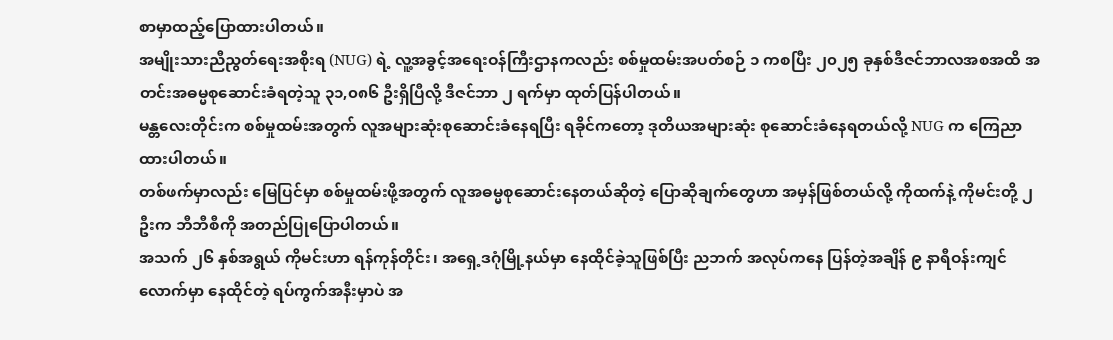စာမှာထည့်ပြောထားပါတယ်။
အမျိုးသားညီညွတ်ရေးအစိုးရ (NUG) ရဲ့ လူ့အခွင့်အရေးဝန်ကြီးဌာနကလည်း စစ်မှုထမ်းအပတ်စဉ် ၁ ကစပြီး ၂၀၂၅ ခုနှစ်ဒီဇင်ဘာလအစအထိ အတင်းအဓမ္မစုဆောင်းခံရတဲ့သူ ၃၁,၀၈၆ ဦးရှိပြီလို့ ဒီဇင်ဘာ ၂ ရက်မှာ ထုတ်ပြန်ပါတယ်။
မန္တလေးတိုင်းက စစ်မှုထမ်းအတွက် လူအများဆုံးစုဆောင်းခံနေရပြီး ရခိုင်ကတော့ ဒုတိယအများဆုံး စုဆောင်းခံနေရတယ်လို့ NUG က ကြေညာထားပါတယ်။
တစ်ဖက်မှာလည်း မြေပြင်မှာ စစ်မှုထမ်းဖို့အတွက် လူအဓမ္မစုဆောင်းနေတယ်ဆိုတဲ့ ပြောဆိုချက်တွေဟာ အမှန်ဖြစ်တယ်လို့ ကိုထက်နဲ့ ကိုမင်းတို့ ၂ ဦးက ဘီဘီစီကို အတည်ပြုပြောပါတယ်။
အသက် ၂၆ နှစ်အရွယ် ကိုမင်းဟာ ရန်ကုန်တိုင်း၊ အရှေ့ဒဂုံမြို့နယ်မှာ နေထိုင်ခဲ့သူဖြစ်ပြီး ညဘက် အလုပ်ကနေ ပြန်တဲ့အချိန် ၉ နာရီဝန်းကျင်လောက်မှာ နေထိုင်တဲ့ ရပ်ကွက်အနီးမှာပဲ အ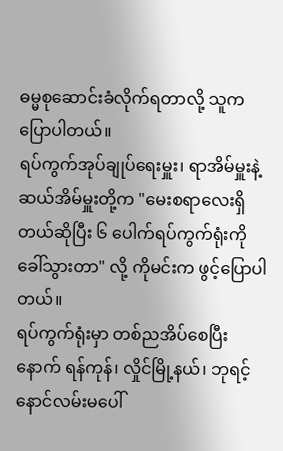ဓမ္မစုဆောင်းခံလိုက်ရတာလို့ သူက ပြောပါတယ်။
ရပ်ကွက်အုပ်ချုပ်ရေးမှူး၊ ရာအိမ်မှူးနဲ့ ဆယ်အိမ်မှူးတို့က "မေးစရာလေးရှိတယ်ဆိုပြီး ၆ ပေါက်ရပ်ကွက်ရုံးကို ခေါ်သွားတာ" လို့ ကိုမင်းက ဖွင့်ပြောပါတယ်။
ရပ်ကွက်ရုံးမှာ တစ်ညအိပ်စေပြီးနောက် ရန်ကုန်၊ လှိုင်မြို့နယ်၊ ဘုရင့်နောင်လမ်းမပေါ်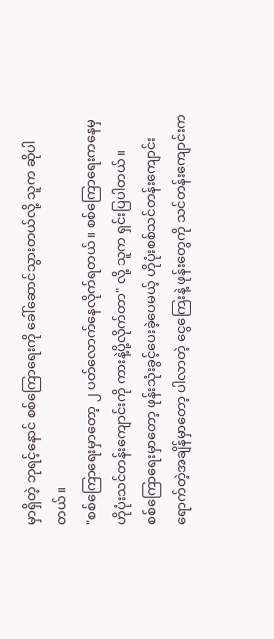မှာရှိတဲ့ ဘုရင့်နောင် စစ်ကြောရေးကို ခေါ်ဆောင်သွားတယ်လို့ သူက ဆိုပါတယ်။
"စစ်ကြောရေးမှာတော့ ၂ ပတ်လောက်နေလိုက်ရတယ်။ စစ်ကြောရေးကနေမှ ဟိုပုံးသင်တန်းကျောင်းကို ကားနဲ့ပို့လိုက်တာ" လို့ သူက ရှင်းပြပါတယ်။
စစ်ကြောရေးမှာတော့ ဖုန်းသုံးခွင့်ပေးခဲ့ပေမယ့် ဟိုပုံးစစ်သင်တန်းကျောင်းရောက်တဲ့အချိန်မှာတော့ ပါလာတဲ့ ငွေကြေးနဲ့ ဖုန်းတွေကို သင်တန်းကျောင်းက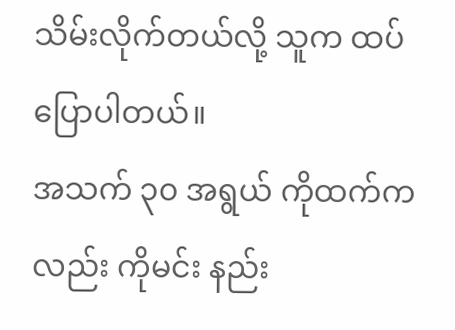သိမ်းလိုက်တယ်လို့ သူက ထပ်ပြောပါတယ်။
အသက် ၃၀ အရွယ် ကိုထက်ကလည်း ကိုမင်း နည်း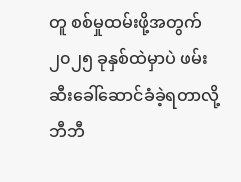တူ စစ်မှုထမ်းဖို့အတွက် ၂၀၂၅ ခုနှစ်ထဲမှာပဲ ဖမ်းဆီးခေါ်ဆောင်ခံခဲ့ရတာလို့ ဘီဘီ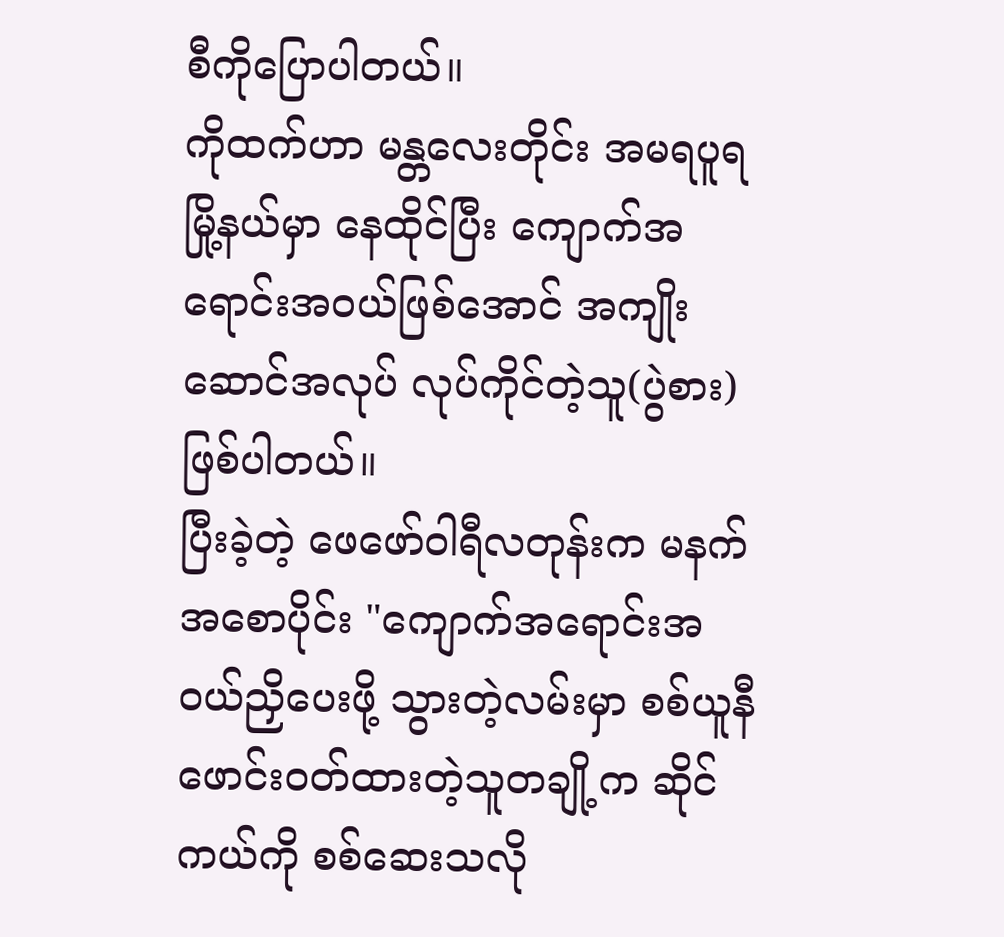စီကိုပြောပါတယ်။
ကိုထက်ဟာ မန္တလေးတိုင်း အမရပူရမြို့နယ်မှာ နေထိုင်ပြီး ကျောက်အရောင်းအဝယ်ဖြစ်အောင် အကျိုးဆောင်အလုပ် လုပ်ကိုင်တဲ့သူ(ပွဲစား) ဖြစ်ပါတယ်။
ပြီးခဲ့တဲ့ ဖေဖော်ဝါရီလတုန်းက မနက်အစောပိုင်း "ကျောက်အရောင်းအဝယ်ညှိပေးဖို့ သွားတဲ့လမ်းမှာ စစ်ယူနီဖောင်းဝတ်ထားတဲ့သူတချို့က ဆိုင်ကယ်ကို စစ်ဆေးသလို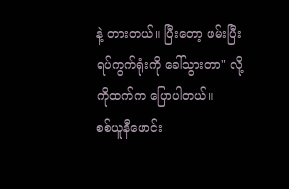နဲ့ တားတယ်။ ပြီးတော့ ဖမ်းပြီး ရပ်ကွက်ရုံးကို ခေါ်သွားတာ" လို့ ကိုထက်က ပြောပါတယ်။
စစ်ယူနီဖောင်း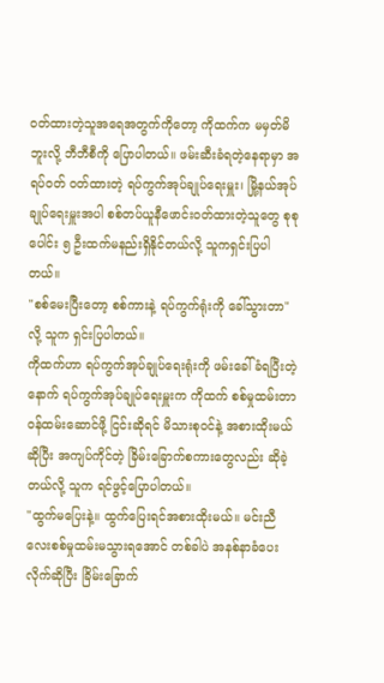ဝတ်ထားတဲ့သူအရေအတွက်ကိုတော့ ကိုထက်က မမှတ်မိဘူးလို့ ဘီဘီစီကို ပြောပါတယ်။ ဖမ်းဆီးခံရတဲ့နေရာမှာ အရပ်ဝတ် ဝတ်ထားတဲ့ ရပ်ကွက်အုပ်ချုပ်ရေးမှူး၊ မြို့နယ်အုပ်ချုပ်ရေးမှူးအပါ စစ်တပ်ယူနီဖောင်းဝတ်ထားတဲ့သူတွေ စုစုပေါင်း ၅ ဦးထက်မနည်းရှိနိုင်တယ်လို့ သူကရှင်းပြပါတယ်။
"စစ်မေးပြီးတော့ စစ်ကားနဲ့ ရပ်ကွက်ရုံးကို ခေါ်သွားတာ"လို့ သူက ရှင်းပြပါတယ်။
ကိုထက်ဟာ ရပ်ကွက်အုပ်ချုပ်ရေးရုံးကို ဖမ်းခေါ်ခံရပြီးတဲ့နောက် ရပ်ကွက်အုပ်ချုပ်ရေးမှူးက ကိုထက် စစ်မှုထမ်းတာဝန်ထမ်းဆောင်ဖို့ ငြင်းဆိုရင် မိသားစုဝင်နဲ့ အစားထိုးမယ်ဆိုပြီး အကျပ်ကိုင်တဲ့ ခြိမ်းခြောက်စကားတွေလည်း ဆိုခဲ့တယ်လို့ သူက ရင်ဖွင့်ပြောပါတယ်။
"ထွက်မပြေးနဲ့။ ထွက်ပြေးရင်အစားထိုးမယ်။ မင်းညီလေးစစ်မှုထမ်းမသွားရအောင် တစ်ခါပဲ အနစ်နာခံပေးလိုက်ဆိုပြီး ခြိမ်းခြောက်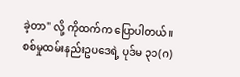ခဲ့တာ" လို့ ကိုထက်က ပြောပါတယ်။
စစ်မှုထမ်းနည်းဥပဒေရဲ့ ပုဒ်မ ၃၁(ဂ)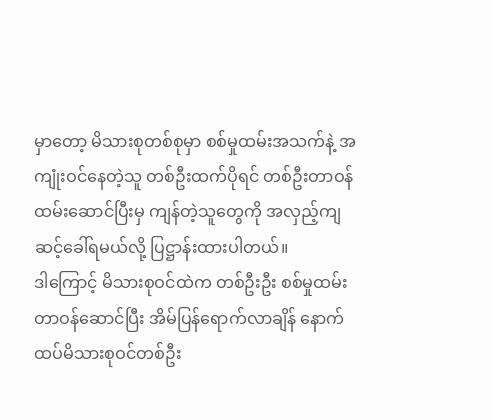မှာတော့ မိသားစုတစ်စုမှာ စစ်မှုထမ်းအသက်နဲ့ အကျုံးဝင်နေတဲ့သူ တစ်ဦးထက်ပိုရင် တစ်ဦးတာဝန်ထမ်းဆောင်ပြီးမှ ကျန်တဲ့သူတွေကို အလှည့်ကျ ဆင့်ခေါ်ရမယ်လို့ ပြဋ္ဌာန်းထားပါတယ်။
ဒါကြောင့် မိသားစုဝင်ထဲက တစ်ဦးဦး စစ်မှုထမ်းတာဝန်ဆောင်ပြီး အိမ်ပြန်ရောက်လာချိန် နောက်ထပ်မိသားစုဝင်တစ်ဦး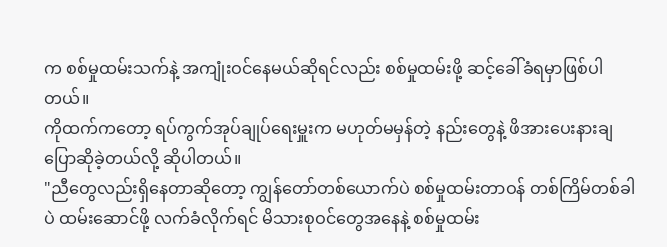က စစ်မှုထမ်းသက်နဲ့ အကျုံးဝင်နေမယ်ဆိုရင်လည်း စစ်မှုထမ်းဖို့ ဆင့်ခေါ်ခံရမှာဖြစ်ပါတယ်။
ကိုထက်ကတော့ ရပ်ကွက်အုပ်ချုပ်ရေးမှူးက မဟုတ်မမှန်တဲ့ နည်းတွေနဲ့ ဖိအားပေးနားချပြောဆိုခဲ့တယ်လို့ ဆိုပါတယ်။
"ညီတွေလည်းရှိနေတာဆိုတော့ ကျွန်တော်တစ်ယောက်ပဲ စစ်မှုထမ်းတာဝန် တစ်ကြိမ်တစ်ခါပဲ ထမ်းဆောင်ဖို့ လက်ခံလိုက်ရင် မိသားစုဝင်တွေအနေနဲ့ စစ်မှုထမ်း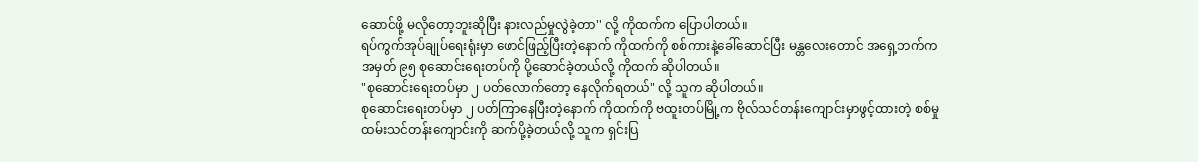ဆောင်ဖို့ မလိုတော့ဘူးဆိုပြီး နားလည်မှုလွဲခဲ့တာ'' လို့ ကိုထက်က ပြောပါတယ်။
ရပ်ကွက်အုပ်ချုပ်ရေးရုံးမှာ ဖောင်ဖြည့်ပြီးတဲ့နောက် ကိုထက်ကို စစ်ကားနဲ့ခေါ်ဆောင်ပြီး မန္တလေးတောင် အရှေ့ဘက်က အမှတ် ၉၅ စုဆောင်းရေးတပ်ကို ပို့ဆောင်ခဲ့တယ်လို့ ကိုထက် ဆိုပါတယ်။
"စုဆောင်းရေးတပ်မှာ ၂ ပတ်လောက်တော့ နေလိုက်ရတယ်" လို့ သူက ဆိုပါတယ်။
စုဆောင်းရေးတပ်မှာ ၂ ပတ်ကြာနေပြီးတဲ့နောက် ကိုထက်ကို ဗထူးတပ်မြို့က ဗိုလ်သင်တန်းကျောင်းမှာဖွင့်ထားတဲ့ စစ်မှုထမ်းသင်တန်းကျောင်းကို ဆက်ပို့ခဲ့တယ်လို့ သူက ရှင်းပြ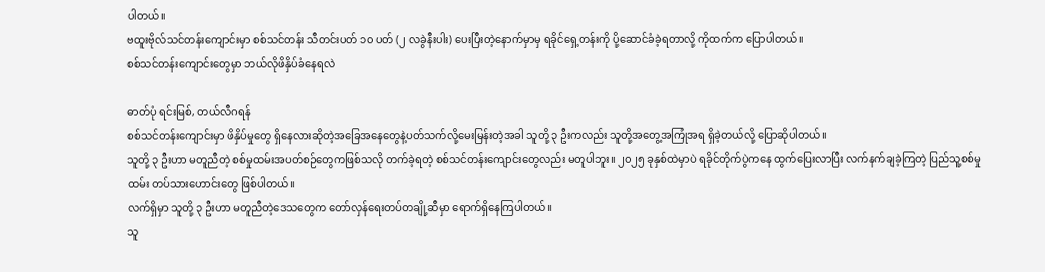ပါတယ်။
ဗထူးဗိုလ်သင်တန်းကျောင်းမှာ စစ်သင်တန်း သီတင်းပတ် ၁၀ ပတ် (၂ လခွဲနီးပါး) ပေးပြီးတဲ့နောက်မှာမှ ရခိုင်ရှေ့တန်းကို ပို့ဆောင်ခံခဲ့ရတာလို့ ကိုထက်က ပြောပါတယ်။
စစ်သင်တန်းကျောင်းတွေမှာ ဘယ်လိုဖိနှိပ်ခံနေရလဲ

ဓာတ်ပုံ ရင်းမြစ်, တယ်လီဂရန်
စစ်သင်တန်းကျောင်းမှာ ဖိနှိပ်မှုတွေ ရှိနေလားဆိုတဲ့အခြေအနေတွေနဲ့ပတ်သက်လို့မေးမြန်းတဲ့အခါ သူတို့ ၃ ဦးကလည်း သူတို့အတွေ့အကြုံအရ ရှိခဲ့တယ်လို့ ပြောဆိုပါတယ်။
သူတို့ ၃ ဦးဟာ မတူညီတဲ့ စစ်မှုထမ်းအပတ်စဉ်တွေကဖြစ်သလို တက်ခဲ့ရတဲ့ စစ်သင်တန်းကျောင်းတွေလည်း မတူပါဘူး။ ၂၀၂၅ ခုနှစ်ထဲမှာပဲ ရခိုင်တိုက်ပွဲကနေ ထွက်ပြေးလာပြီး လက်နက်ချခဲ့ကြတဲ့ ပြည်သူ့စစ်မှုထမ်း တပ်သားဟောင်းတွေ ဖြစ်ပါတယ်။
လက်ရှိမှာ သူတို့ ၃ ဦးဟာ မတူညီတဲ့ဒေသတွေက တော်လှန်ရေးတပ်တချို့ဆီမှာ ရောက်ရှိနေကြပါတယ်။
သူ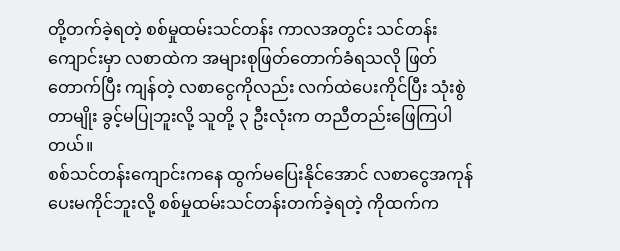တို့တက်ခဲ့ရတဲ့ စစ်မှုထမ်းသင်တန်း ကာလအတွင်း သင်တန်းကျောင်းမှာ လစာထဲက အများစုဖြတ်တောက်ခံရသလို ဖြတ်တောက်ပြီး ကျန်တဲ့ လစာငွေကိုလည်း လက်ထဲပေးကိုင်ပြီး သုံးစွဲတာမျိုး ခွင့်မပြုဘူးလို့ သူတို့ ၃ ဦးလုံးက တညီတည်းဖြေကြပါတယ်။
စစ်သင်တန်းကျောင်းကနေ ထွက်မပြေးနိုင်အောင် လစာငွေအကုန်ပေးမကိုင်ဘူးလို့ စစ်မှုထမ်းသင်တန်းတက်ခဲ့ရတဲ့ ကိုထက်က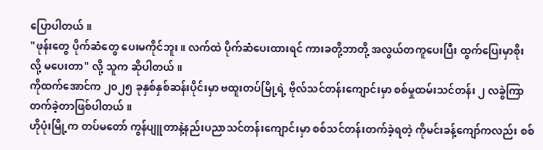ပြောပါတယ်။
"ဖုန်းတွေ ပိုက်ဆံတွေ ပေးမကိုင်ဘူး။ လက်ထဲ ပိုက်ဆံပေးထားရင် ကားခတို့ဘာတို့ အလွယ်တကူပေးပြီး ထွက်ပြေးမှာစိုးလို့ မပေးတာ" လို့ သူက ဆိုပါတယ်။
ကိုထက်အောင်က ၂၀၂၅ ခုနှစ်နှစ်ဆန်းပိုင်းမှာ ဗထူးတပ်မြို့ရဲ့ ဗိုလ်သင်တန်းကျောင်းမှာ စစ်မှုထမ်းသင်တန်း ၂ လခွဲကြာ တက်ခဲ့တာဖြစ်ပါတယ်။
ဟိုပုံးမြို့က တပ်မတော် ကွန်ပျူတာနဲ့နည်းပညာသင်တန်းကျောင်းမှာ စစ်သင်တန်းတက်ခဲ့ရတဲ့ ကိုမင်းခန့်ကျော်ကလည်း စစ်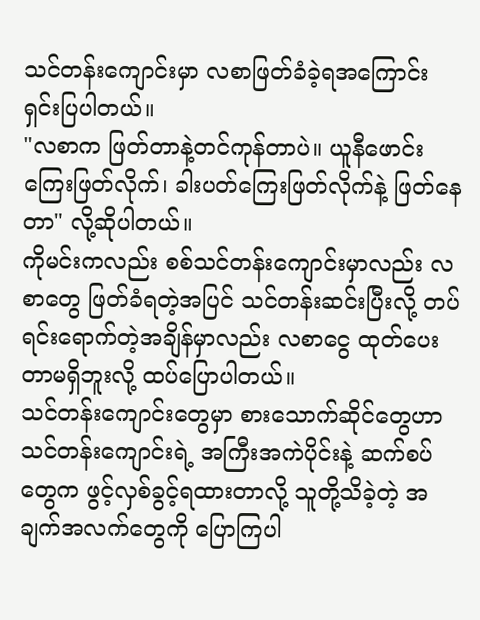သင်တန်းကျောင်းမှာ လစာဖြတ်ခံခဲ့ရအကြောင်း ရှင်းပြပါတယ်။
"လစာက ဖြတ်တာနဲ့တင်ကုန်တာပဲ။ ယူနီဖောင်းကြေးဖြတ်လိုက်၊ ခါးပတ်ကြေးဖြတ်လိုက်နဲ့ ဖြတ်နေတာ" လို့ဆိုပါတယ်။
ကိုမင်းကလည်း စစ်သင်တန်းကျောင်းမှာလည်း လစာတွေ ဖြတ်ခံရတဲ့အပြင် သင်တန်းဆင်းပြီးလို့ တပ်ရင်းရောက်တဲ့အချိန်မှာလည်း လစာငွေ ထုတ်ပေးတာမရှိဘူးလို့ ထပ်ပြောပါတယ်။
သင်တန်းကျောင်းတွေမှာ စားသောက်ဆိုင်တွေဟာ သင်တန်းကျောင်းရဲ့ အကြီးအကဲပိုင်းနဲ့ ဆက်စပ်တွေက ဖွင့်လှစ်ခွင့်ရထားတာလို့ သူတို့သိခဲ့တဲ့ အချက်အလက်တွေကို ပြောကြပါ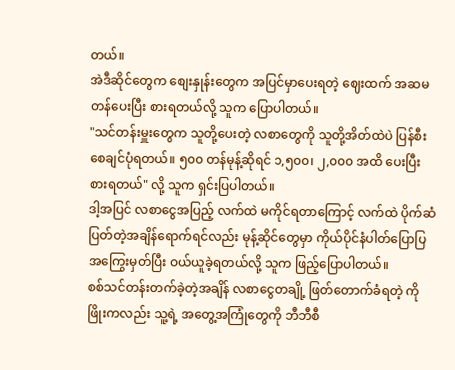တယ်။
အဲဒီဆိုင်တွေက စျေးနှုန်းတွေက အပြင်မှာပေးရတဲ့ ဈေးထက် အဆမတန်ပေးပြီး စားရတယ်လို့ သူက ပြောပါတယ်။
"သင်တန်းမှူးတွေက သူတို့ပေးတဲ့ လစာတွေကို သူတို့အိတ်ထဲပဲ ပြန်စီးစေချင်ပုံရတယ်။ ၅၀၀ တန်မုန့်ဆိုရင် ၁,၅၀၀၊ ၂,၀၀၀ အထိ ပေးပြီးစားရတယ်" လို့ သူက ရှင်းပြပါတယ်။
ဒါ့အပြင် လစာငွေအပြည့် လက်ထဲ မကိုင်ရတာကြောင့် လက်ထဲ ပိုက်ဆံပြတ်တဲ့အချိန်ရောက်ရင်လည်း မုန့်ဆိုင်တွေမှာ ကိုယ်ပိုင်နံပါတ်ပြောပြ အကြွေးမှတ်ပြီး ဝယ်ယူခဲ့ရတယ်လို့ သူက ဖြည့်ပြောပါတယ်။
စစ်သင်တန်းတက်ခဲ့တဲ့အချိန် လစာငွေတချို့ ဖြတ်တောက်ခံရတဲ့ ကိုဖြိုးကလည်း သူ့ရဲ့ အတွေ့အကြုံတွေကို ဘီဘီစီ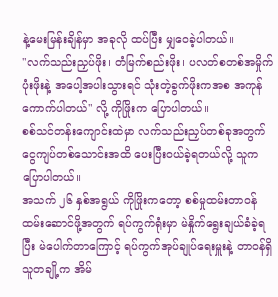နဲ့မေးမြန်းချိန်မှာ အခုလို ထပ်ပြီး မျှဝေခဲ့ပါတယ်။
"လက်သည်းညှပ်ဖိုး၊ တံမြက်စည်းဖိုး၊ ပလတ်စတစ်အမှိုက်ပုံးဖိုးနဲ့ အပေါ့အပါးသွားရင် သုံးတဲ့ခွက်ဖိုးကအစ အကုန်ကောက်ပါတယ်" လို့ ကိုဖြိုးက ပြောပါတယ်။
စစ်သင်တန်းကျောင်းထဲမှာ လက်သည်းညှပ်တစ်ခုအတွက် ငွေကျပ်တစ်သောင်းအထိ ပေးပြီးဝယ်ခဲ့ရတယ်လို့ သူက ပြောပါတယ်။
အသက် ၂၆ နှစ်အရွယ် ကိုဖြိုးကတော့ စစ်မှုထမ်းတာဝန်ထမ်းဆောင်ဖို့အတွက် ရပ်ကွက်ရုံးမှာ မဲနှိုက်ရွေးချယ်ခံခဲ့ရပြီး မဲပေါက်တာကြောင့် ရပ်ကွက်အုပ်ချုပ်ရေးမှူးနဲ့ တာဝန်ရှိသူတချို့က အိမ်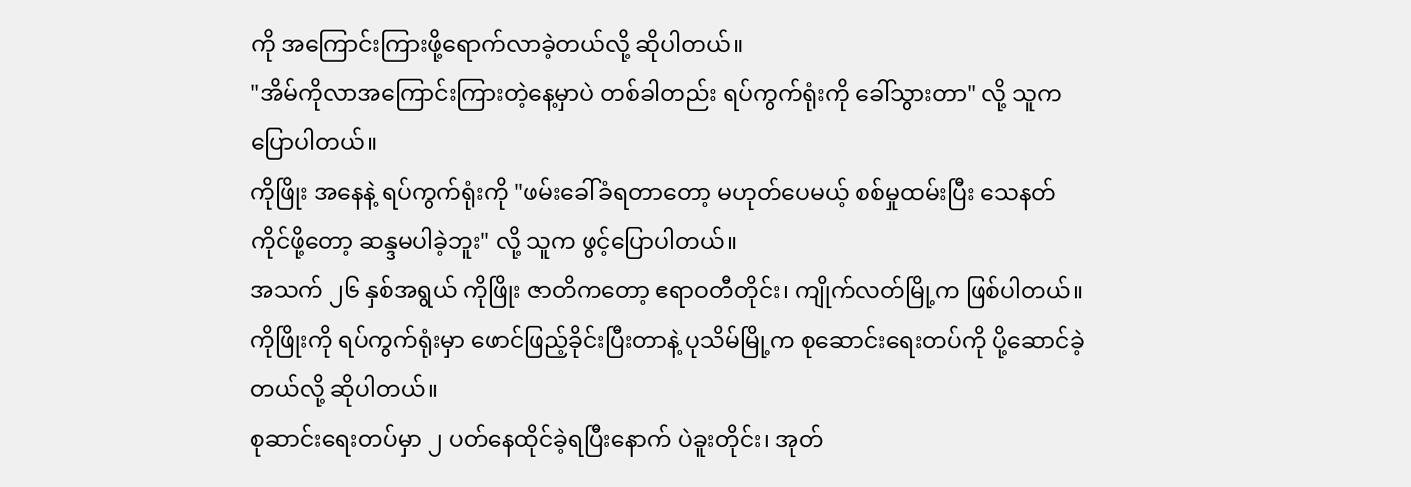ကို အကြောင်းကြားဖို့ရောက်လာခဲ့တယ်လို့ ဆိုပါတယ်။
"အိမ်ကိုလာအကြောင်းကြားတဲ့နေ့မှာပဲ တစ်ခါတည်း ရပ်ကွက်ရုံးကို ခေါ်သွားတာ" လို့ သူက ပြောပါတယ်။
ကိုဖြိုး အနေနဲ့ ရပ်ကွက်ရုံးကို "ဖမ်းခေါ်ခံရတာတော့ မဟုတ်ပေမယ့် စစ်မှုထမ်းပြီး သေနတ်ကိုင်ဖို့တော့ ဆန္ဒမပါခဲ့ဘူး" လို့ သူက ဖွင့်ပြောပါတယ်။
အသက် ၂၆ နှစ်အရွယ် ကိုဖြိုး ဇာတိကတော့ ဧရာဝတီတိုင်း၊ ကျိုက်လတ်မြို့က ဖြစ်ပါတယ်။
ကိုဖြိုးကို ရပ်ကွက်ရုံးမှာ ဖောင်ဖြည့်ခိုင်းပြီးတာနဲ့ ပုသိမ်မြို့က စုဆောင်းရေးတပ်ကို ပို့ဆောင်ခဲ့တယ်လို့ ဆိုပါတယ်။
စုဆာင်းရေးတပ်မှာ ၂ ပတ်နေထိုင်ခဲ့ရပြီးနောက် ပဲခူးတိုင်း၊ အုတ်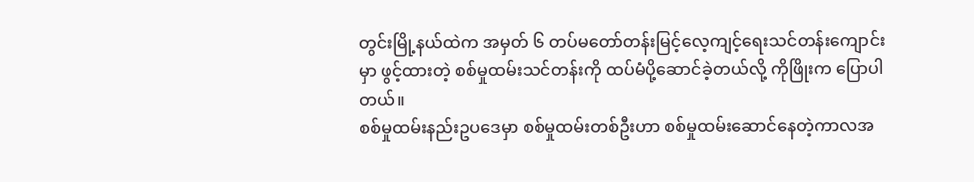တွင်းမြို့နယ်ထဲက အမှတ် ၆ တပ်မတော်တန်းမြင့်လေ့ကျင့်ရေးသင်တန်းကျောင်းမှာ ဖွင့်ထားတဲ့ စစ်မှုထမ်းသင်တန်းကို ထပ်မံပို့ဆောင်ခဲ့တယ်လို့ ကိုဖြိုးက ပြောပါတယ်။
စစ်မှုထမ်းနည်းဥပဒေမှာ စစ်မှုထမ်းတစ်ဦးဟာ စစ်မှုထမ်းဆောင်နေတဲ့ကာလအ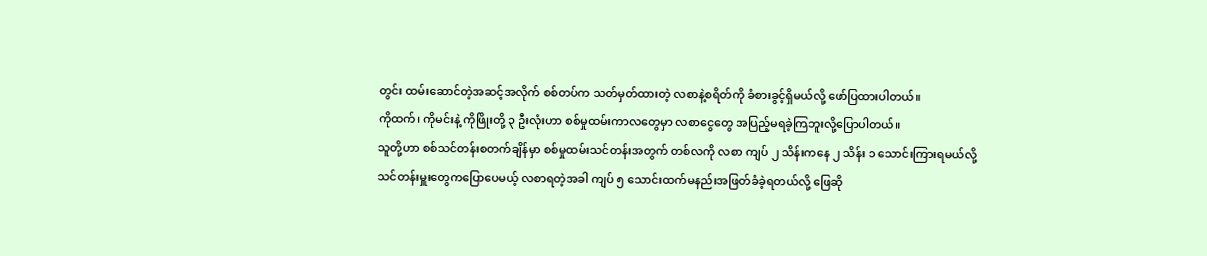တွင်း ထမ်းဆောင်တဲ့အဆင့်အလိုက် စစ်တပ်က သတ်မှတ်ထားတဲ့ လစာနဲ့စရိတ်ကို ခံစားခွင့်ရှိမယ်လို့ ဖော်ပြထားပါတယ်။
ကိုထက်၊ ကိုမင်းနဲ့ ကိုဖြိုးတို့ ၃ ဦးလုံးဟာ စစ်မှုထမ်းကာလတွေမှာ လစာငွေတွေ အပြည့်မရခဲ့ကြဘူးလို့ပြောပါတယ်။
သူတို့ဟာ စစ်သင်တန်းစတက်ချိန်မှာ စစ်မှုထမ်းသင်တန်းအတွက် တစ်လကို လစာ ကျပ် ၂ သိန်းကနေ ၂ သိန်း ၁ သောင်းကြားရမယ်လို့ သင်တန်းမှူးတွေကပြောပေမယ့် လစာရတဲ့အခါ ကျပ် ၅ သောင်းထက်မနည်းအဖြတ်ခံခဲ့ရတယ်လို့ ဖြေဆို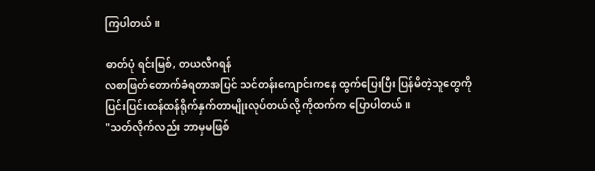ကြပါတယ်။

ဓာတ်ပုံ ရင်းမြစ်, တယလီဂရန်
လစာဖြတ်တောက်ခံရတာအပြင် သင်တန်းကျောင်းကနေ ထွက်ပြေးပြီး ပြန်မိတဲ့သူတွေကို ပြင်းပြင်းထန်ထန်ရိုက်နှက်တာမျိုးလုပ်တယ်လို့ ကိုထက်က ပြောပါတယ်။
"သတ်လိုက်လည်း ဘာမှမဖြစ်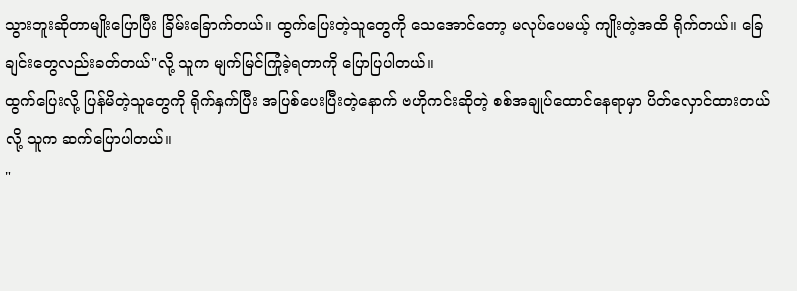သွားဘူးဆိုတာမျိုးပြောပြီး ခြိမ်းခြောက်တယ်။ ထွက်ပြေးတဲ့သူတွေကို သေအောင်တော့ မလုပ်ပေမယ့် ကျိုးတဲ့အထိ ရိုက်တယ်။ ခြေချင်းတွေလည်းခတ်တယ်"လို့ သူက မျက်မြင်ကြုံခဲ့ရတာကို ပြောပြပါတယ်။
ထွက်ပြေးလို့ ပြန်မိတဲ့သူတွေကို ရိုက်နှက်ပြီး အပြစ်ပေးပြီးတဲ့နောက် ဗဟိုကင်းဆိုတဲ့ စစ်အချုပ်ထောင်နေရာမှာ ပိတ်လှောင်ထားတယ်လို့ သူက ဆက်ပြောပါတယ်။
"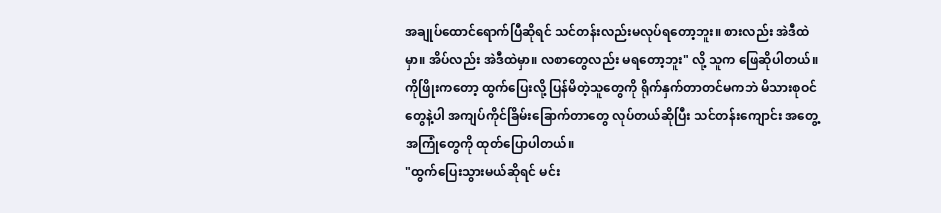အချုပ်ထောင်ရောက်ပြီဆိုရင် သင်တန်းလည်းမလုပ်ရတော့ဘူး။ စားလည်း အဲဒီထဲမှာ။ အိပ်လည်း အဲဒီထဲမှာ။ လစာတွေလည်း မရတော့ဘူး" လို့ သူက ဖြေဆိုပါတယ်။
ကိုဖြိုးကတော့ ထွက်ပြေးလို့ ပြန်မိတဲ့သူတွေကို ရိုက်နှက်တာတင်မကဘဲ မိသားစုဝင်တွေနဲ့ပါ အကျပ်ကိုင်ခြိမ်းခြောက်တာတွေ လုပ်တယ်ဆိုပြီး သင်တန်းကျောင်း အတွေ့အကြုံတွေကို ထုတ်ပြောပါတယ်။
"ထွက်ပြေးသွားမယ်ဆိုရင် မင်း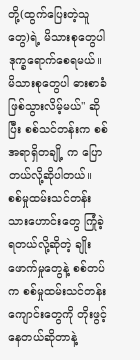တို့(ထွက်ပြေးတဲ့သူတွေ)ရဲ့ မိသားစုတွေပါ ဒုက္ခရောက်စေရမယ်။ မိသားစုတွေပါ ဓားစာခံဖြစ်သွားလိမ့်မယ်" ဆိုပြီး စစ်သင်တန်းက စစ်အရာရှိတချို့ က ပြောတယ်လို့ဆိုပါတယ်။
စစ်မှုထမ်းသင်တန်းသားဟောင်းတွေ ကြုံခဲ့ရတယ်လို့ဆိုတဲ့ ချိုးဖောက်မှုတွေနဲ့ စစ်တပ်က စစ်မှုထမ်းသင်တန်းကျောင်းတွေကို တိုးဖွင့်နေတယ်ဆိုတာနဲ့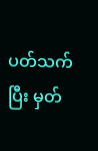ပတ်သက်ပြီး မှတ်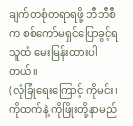ချက်တစုံတရာရဖို့ ဘီဘီစီက စစ်ကော်မရှင်ပြောခွင့်ရသူထံ မေးမြန်းထားပါတယ်။
(လုံခြုံရေးကြောင့် ကိုမင်း၊ ကိုထက်နဲ့ ကိုဖြိုးတို့နာမည်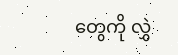တွေကို လွှဲ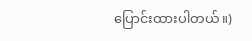ပြောင်းထားပါတယ်။)